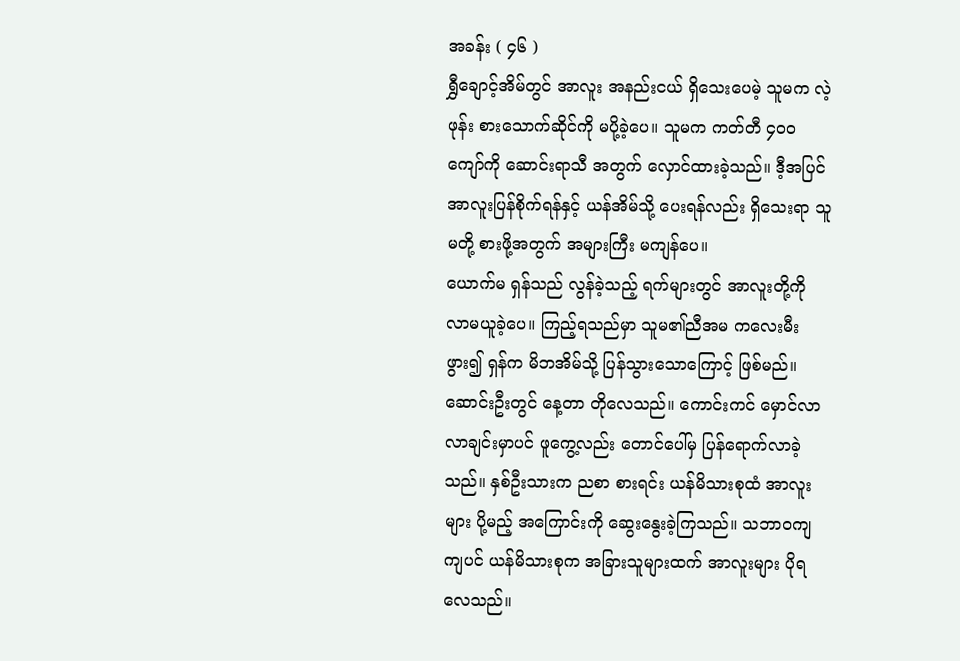အခန်း ( ၄၆ )
ရွှီချောင့်အိမ်တွင် အာလူး အနည်းငယ် ရှိသေးပေမဲ့ သူမက လဲ့ဖုန်း စားသောက်ဆိုင်ကို မပို့ခဲ့ပေ။ သူမက ကတ်တီ ၄၀၀ ကျော်ကို ဆောင်းရာသီ အတွက် လှောင်ထားခဲ့သည်။ ဒီ့အပြင် အာလူးပြန်စိုက်ရန်နှင့် ယန်အိမ်သို့ ပေးရန်လည်း ရှိသေးရာ သူမတို့ စားဖို့အတွက် အများကြီး မကျန်ပေ။
ယောက်မ ရှန်သည် လွန်ခဲ့သည့် ရက်များတွင် အာလူးတို့ကို လာမယူခဲ့ပေ။ ကြည့်ရသည်မှာ သူမ၏ညီအမ ကလေးမီးဖွား၍ ရှန်က မိဘအိမ်သို့ ပြန်သွားသောကြောင့် ဖြစ်မည်။
ဆောင်းဦးတွင် နေ့တာ တိုလေသည်။ ကောင်းကင် မှောင်လာလာချင်းမှာပင် ဖူကွေ့လည်း တောင်ပေါ်မှ ပြန်ရောက်လာခဲ့သည်။ နှစ်ဦးသားက ညစာ စားရင်း ယန်မိသားစုထံ အာလူးများ ပို့မည့် အကြောင်းကို ဆွေးနွေးခဲ့ကြသည်။ သဘာဝကျကျပင် ယန်မိသားစုက အခြားသူများထက် အာလူးများ ပိုရလေသည်။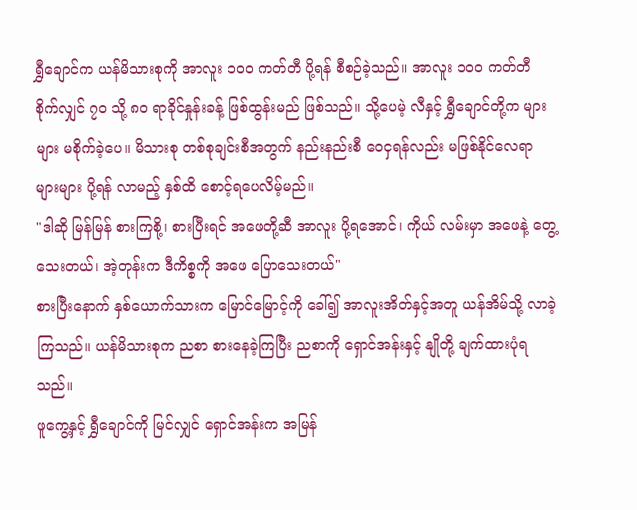ရွှီချောင်က ယန်မိသားစုကို အာလူး ၁၀၀ ကတ်တီ ပို့ရန် စီစဉ်ခဲ့သည်။ အာလူး ၁၀၀ ကတ်တီ စိုက်လျှင် ၇၀ သို့ ၈၀ ရာခိုင်နှုန်းခန့် ဖြစ်ထွန်းမည် ဖြစ်သည်။ သို့ပေမဲ့ လီနှင့် ရွှီချောင်တို့က များများ မစိုက်ခဲ့ပေ။ မိသားစု တစ်စုချင်းစီအတွက် နည်းနည်းစီ ဝေငှရန်လည်း မဖြစ်နိုင်လေရာ များများ ပို့ရန် လာမည့် နှစ်ထိ စောင့်ရပေလိမ့်မည်။
"ဒါဆို မြန်မြန် စားကြစို့၊ စားပြီးရင် အဖေတို့ဆီ အာလူး ပို့ရအောင်၊ ကိုယ် လမ်းမှာ အဖေနဲ့ တွေ့သေးတယ်၊ အဲ့တုန်းက ဒီကိစ္စကို အဖေ ပြောသေးတယ်"
စားပြီးနောက် နှစ်ယောက်သားက မြောင်မြောင့်ကို ခေါ်၍ အာလူးအိတ်နှင့်အတူ ယန်အိမ်သို့ လာခဲ့ကြသည်။ ယန်မိသားစုက ညစာ စားနေခဲ့ကြပြီး ညစာကို ရှောင်အန်းနှင့် နျိုတို့ ချက်ထားပုံရသည်။
ဖူကွေ့နှင့် ရွှီချောင်ကို မြင်လျှင် ရှောင်အန်းက အမြန်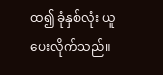ထ၍ ခုံနှစ်လုံး ယူပေးလိုက်သည်။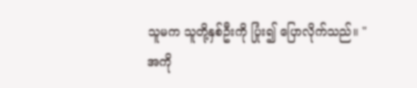သူမက သူတို့နှစ်ဦးကို ပြုံး၍ ပြောလိုက်သည်။ "အကို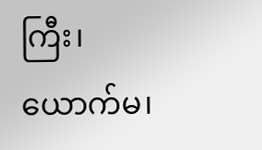ကြီး၊ ယောက်မ၊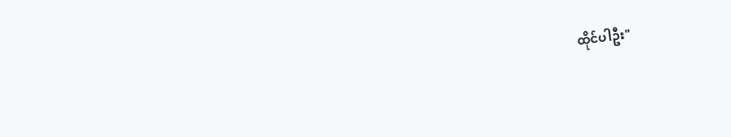ထိုင်ပါဦး"